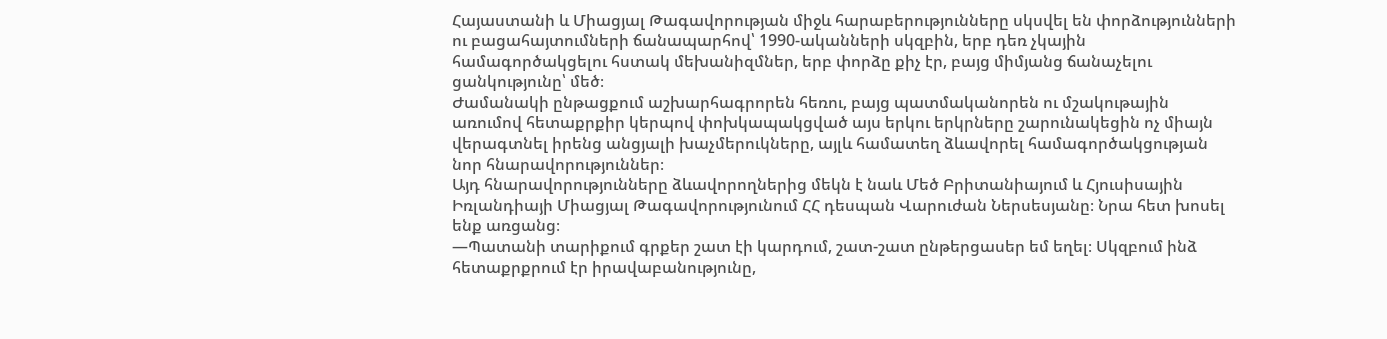Հայաստանի և Միացյալ Թագավորության միջև հարաբերությունները սկսվել են փորձությունների ու բացահայտումների ճանապարհով՝ 1990-ականների սկզբին, երբ դեռ չկային համագործակցելու հստակ մեխանիզմներ, երբ փորձը քիչ էր, բայց միմյանց ճանաչելու ցանկությունը՝ մեծ։
Ժամանակի ընթացքում աշխարհագրորեն հեռու, բայց պատմականորեն ու մշակութային առումով հետաքրքիր կերպով փոխկապակցված այս երկու երկրները շարունակեցին ոչ միայն վերագտնել իրենց անցյալի խաչմերուկները, այլև համատեղ ձևավորել համագործակցության նոր հնարավորություններ։
Այդ հնարավորությունները ձևավորողներից մեկն է նաև Մեծ Բրիտանիայում և Հյուսիսային Իռլանդիայի Միացյալ Թագավորությունում ՀՀ դեսպան Վարուժան Ներսեսյանը։ Նրա հետ խոսել ենք առցանց։
—Պատանի տարիքում գրքեր շատ էի կարդում, շատ-շատ ընթերցասեր եմ եղել։ Սկզբում ինձ հետաքրքրում էր իրավաբանությունը,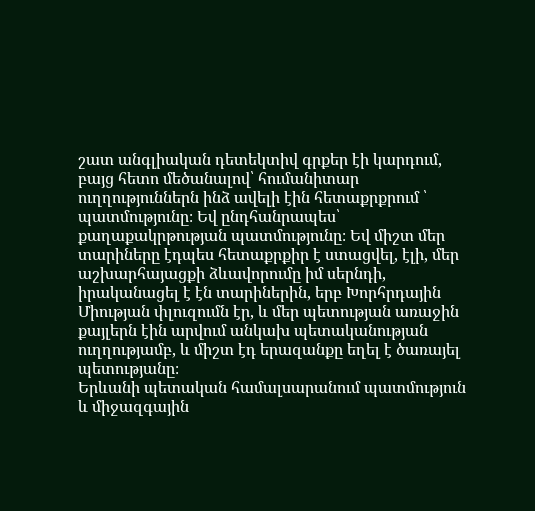շատ անգլիական դետեկտիվ գրքեր էի կարդում, բայց հետո մեծանալով՝ հումանիտար ուղղություններն ինձ ավելի էին հետաքրքրում ՝ պատմությունը։ Եվ ընդհանրապես՝ քաղաքակրթության պատմությունը։ Եվ միշտ մեր տարիները էդպես հետաքրքիր է ստացվել, էլի, մեր աշխարհայացքի ձևավորումը իմ սերնդի, իրականացել է էն տարիներին, երբ Խորհրդային Միության փլուզումն էր, և մեր պետության առաջին քայլերն էին արվում անկախ պետականության ուղղությամբ, և միշտ էդ երազանքը եղել է ծառայել պետությանը։
Երևանի պետական համալսարանում պատմություն և միջազգային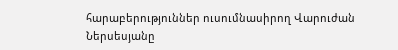հարաբերություններ ուսումնասիրող Վարուժան Ներսեսյանը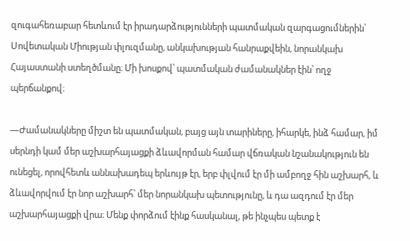զուգահեռաբար հետևում էր իրադարձությունների պատմական զարգացումներին՝ Սովետական Միության փլուզմանը, անկախության հանրաքվեին, նորանկախ Հայաստանի ստեղծմանը։ Մի խոսքով՝ պատմական ժամանակներ էին՝ ողջ պերճանքով։

—Ժամանակները միշտ են պատմական, բայց այն տարիները, իհարկե, ինձ համար, իմ սերնդի կամ մեր աշխարհայացքի ձևավորման համար վճռական նշանակություն են ունեցել, որովհետև աննախադեպ երևույթ էր, երբ փլվում էր մի ամբողջ հին աշխարհ, և ձևավորվում էր նոր աշխարհ՝ մեր նորանկախ պետությունը, և դա ազդում էր մեր աշխարհայացքի վրա։ Մենք փորձում էինք հասկանալ, թե ինչպես պետք է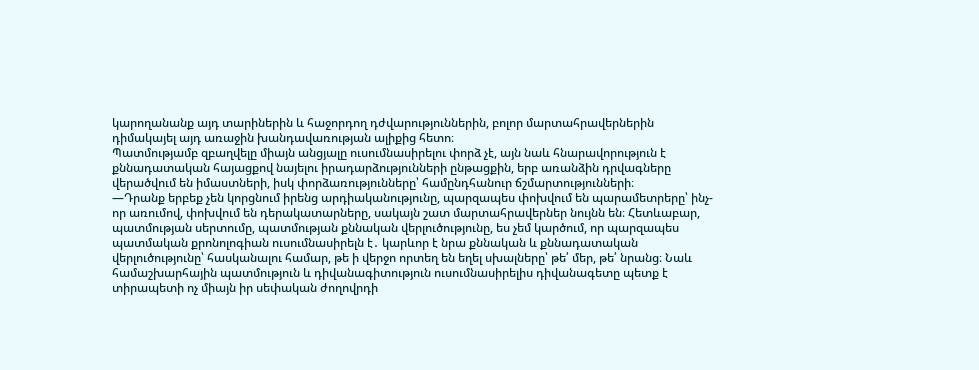կարողանանք այդ տարիներին և հաջորդող դժվարություններին, բոլոր մարտահրավերներին դիմակայել այդ առաջին խանդավառության ալիքից հետո։
Պատմությամբ զբաղվելը միայն անցյալը ուսումնասիրելու փորձ չէ, այն նաև հնարավորություն է քննադատական հայացքով նայելու իրադարձությունների ընթացքին, երբ առանձին դրվագները վերածվում են իմաստների, իսկ փորձառությունները՝ համընդհանուր ճշմարտությունների։
—Դրանք երբեք չեն կորցնում իրենց արդիականությունը, պարզապես փոխվում են պարամետրերը՝ ինչ-որ առումով, փոխվում են դերակատարները, սակայն շատ մարտահրավերներ նույնն են։ Հետևաբար, պատմության սերտումը, պատմության քննական վերլուծությունը, ես չեմ կարծում, որ պարզապես պատմական քրոնոլոգիան ուսումնասիրելն է․ կարևոր է նրա քննական և քննադատական վերլուծությունը՝ հասկանալու համար, թե ի վերջո որտեղ են եղել սխալները՝ թե՛ մեր, թե՛ նրանց։ Նաև համաշխարհային պատմություն և դիվանագիտություն ուսումնասիրելիս դիվանագետը պետք է տիրապետի ոչ միայն իր սեփական ժողովրդի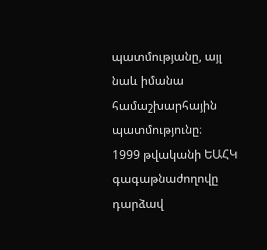պատմությանը, այլ նաև իմանա համաշխարհային պատմությունը։
1999 թվականի ԵԱՀԿ գագաթնաժողովը դարձավ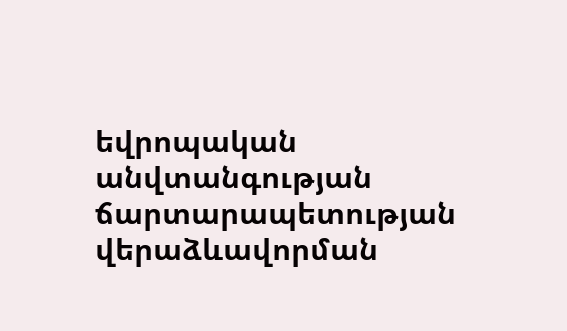եվրոպական անվտանգության ճարտարապետության վերաձևավորման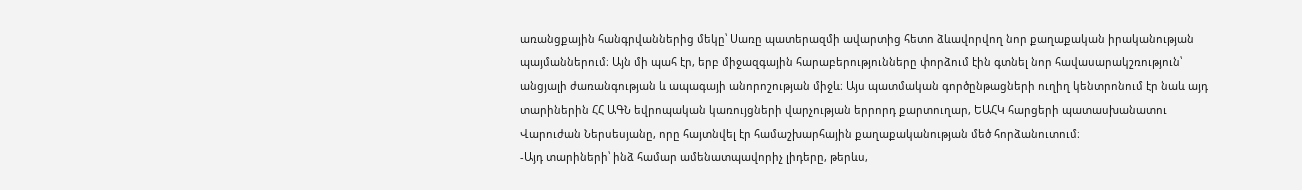առանցքային հանգրվաններից մեկը՝ Սառը պատերազմի ավարտից հետո ձևավորվող նոր քաղաքական իրականության պայմաններում։ Այն մի պահ էր, երբ միջազգային հարաբերությունները փորձում էին գտնել նոր հավասարակշռություն՝ անցյալի ժառանգության և ապագայի անորոշության միջև։ Այս պատմական գործընթացների ուղիղ կենտրոնում էր նաև այդ տարիներին ՀՀ ԱԳՆ եվրոպական կառույցների վարչության երրորդ քարտուղար, ԵԱՀԿ հարցերի պատասխանատու Վարուժան Ներսեսյանը, որը հայտնվել էր համաշխարհային քաղաքականության մեծ հորձանուտում։
-Այդ տարիների՝ ինձ համար ամենատպավորիչ լիդերը, թերևս,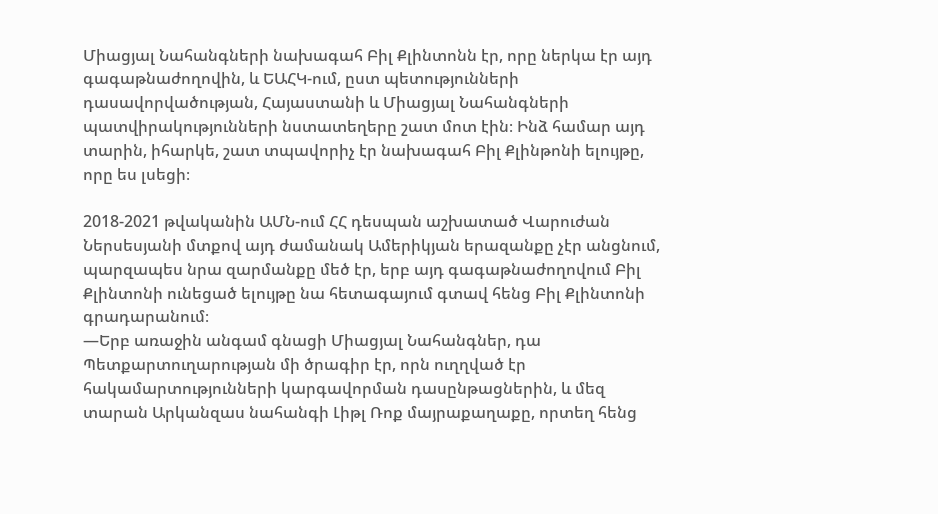Միացյալ Նահանգների նախագահ Բիլ Քլինտոնն էր, որը ներկա էր այդ գագաթնաժողովին, և ԵԱՀԿ-ում, ըստ պետությունների դասավորվածության, Հայաստանի և Միացյալ Նահանգների պատվիրակությունների նստատեղերը շատ մոտ էին։ Ինձ համար այդ տարին, իհարկե, շատ տպավորիչ էր նախագահ Բիլ Քլինթոնի ելույթը, որը ես լսեցի։

2018-2021 թվականին ԱՄՆ-ում ՀՀ դեսպան աշխատած Վարուժան Ներսեսյանի մտքով այդ ժամանակ Ամերիկյան երազանքը չէր անցնում, պարզապես նրա զարմանքը մեծ էր, երբ այդ գագաթնաժողովում Բիլ Քլինտոնի ունեցած ելույթը նա հետագայում գտավ հենց Բիլ Քլինտոնի գրադարանում։
—Երբ առաջին անգամ գնացի Միացյալ Նահանգներ, դա Պետքարտուղարության մի ծրագիր էր, որն ուղղված էր հակամարտությունների կարգավորման դասընթացներին, և մեզ տարան Արկանզաս նահանգի Լիթլ Ռոք մայրաքաղաքը, որտեղ հենց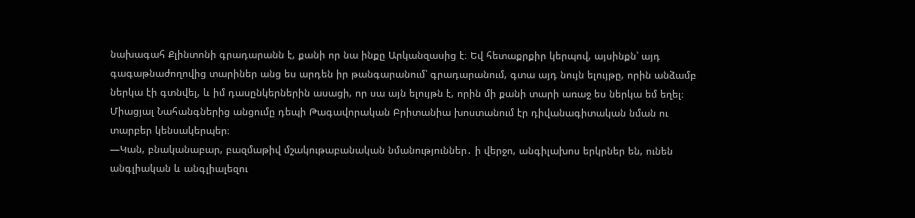նախագահ Քլինտոնի գրադարանն է, քանի որ նա ինքը Արկանզասից է։ Եվ հետաքրքիր կերպով, այսինքն՝ այդ գագաթնաժողովից տարիներ անց ես արդեն իր թանգարանում՝ գրադարանում, գտա այդ նույն ելույթը, որին անձամբ ներկա էի գտնվել, և իմ դասընկերներին ասացի, որ սա այն ելույթն է, որին մի քանի տարի առաջ ես ներկա եմ եղել։
Միացյալ Նահանգներից անցումը դեպի Թագավորական Բրիտանիա խոստանում էր դիվանագիտական նման ու տարբեր կենսակերպեր։
—Կան, բնականաբար, բազմաթիվ մշակութաբանական նմանություններ․ ի վերջո, անգիլախոս երկրներ են, ունեն անգլիական և անգլիալեզու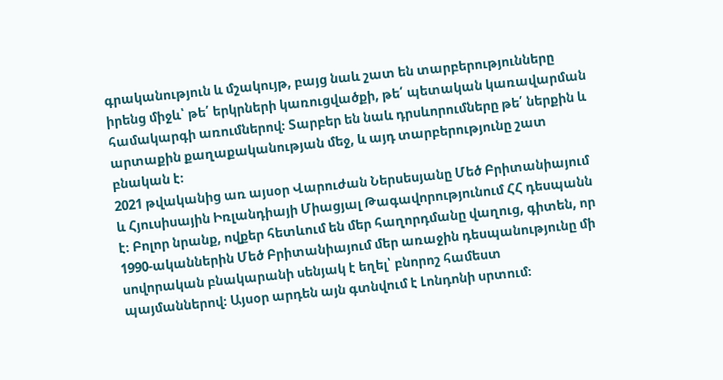գրականություն և մշակույթ, բայց նաև շատ են տարբերությունները իրենց միջև՝ թե՛ երկրների կառուցվածքի, թե՛ պետական կառավարման համակարգի առումներով։ Տարբեր են նաև դրսևորումները թե՛ ներքին և արտաքին քաղաքականության մեջ, և այդ տարբերությունը շատ բնական է։
2021 թվականից առ այսօր Վարուժան Ներսեսյանը Մեծ Բրիտանիայում և Հյուսիսային Իռլանդիայի Միացյալ Թագավորությունում ՀՀ դեսպանն է։ Բոլոր նրանք, ովքեր հետևում են մեր հաղորդմանը վաղուց, գիտեն, որ 1990-ականներին Մեծ Բրիտանիայում մեր առաջին դեսպանությունը մի սովորական բնակարանի սենյակ է եղել՝ բնորոշ համեստ պայմաններով։ Այսօր արդեն այն գտնվում է Լոնդոնի սրտում։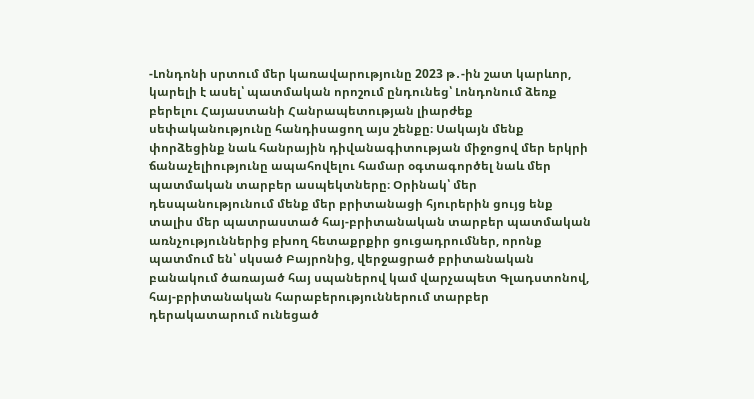-Լոնդոնի սրտում մեր կառավարությունը 2023 թ․-ին շատ կարևոր, կարելի է ասել՝ պատմական որոշում ընդունեց՝ Լոնդոնում ձեռք բերելու Հայաստանի Հանրապետության լիարժեք սեփականությունը հանդիսացող այս շենքը։ Սակայն մենք փորձեցինք նաև հանրային դիվանագիտության միջոցով մեր երկրի ճանաչելիությունը ապահովելու համար օգտագործել նաև մեր պատմական տարբեր ասպեկտները։ Օրինակ՝ մեր դեսպանությունում մենք մեր բրիտանացի հյուրերին ցույց ենք տալիս մեր պատրաստած հայ-բրիտանական տարբեր պատմական առնչություններից բխող հետաքրքիր ցուցադրումներ, որոնք պատմում են՝ սկսած Բայրոնից, վերջացրած բրիտանական բանակում ծառայած հայ սպաներով կամ վարչապետ Գլադստոնով, հայ-բրիտանական հարաբերություններում տարբեր դերակատարում ունեցած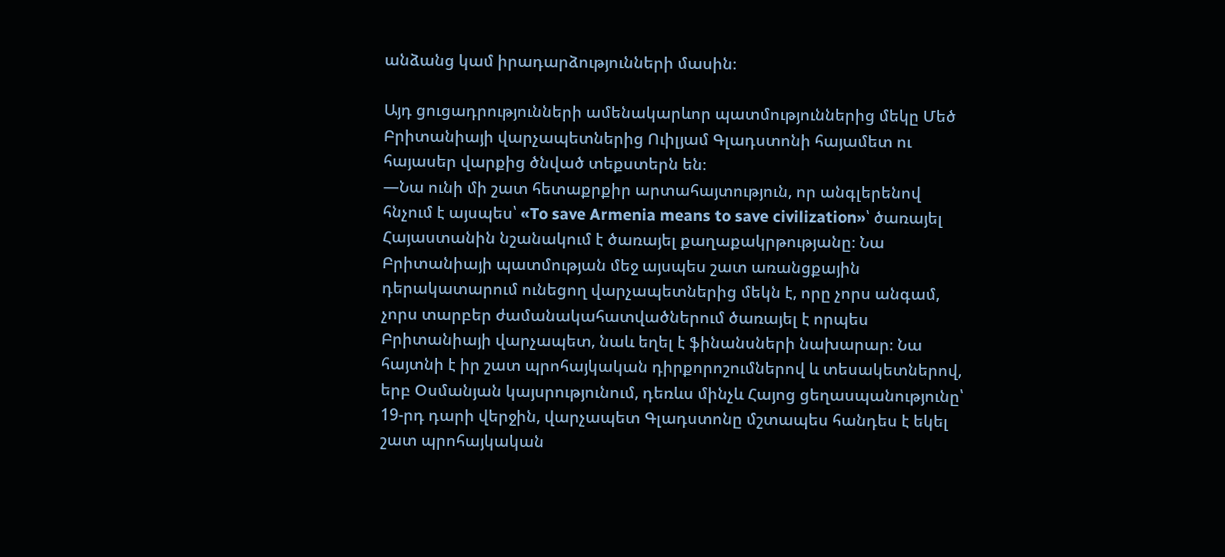անձանց կամ իրադարձությունների մասին։

Այդ ցուցադրությունների ամենակարևոր պատմություններից մեկը Մեծ Բրիտանիայի վարչապետներից Ուիլյամ Գլադստոնի հայամետ ու հայասեր վարքից ծնված տեքստերն են։
—Նա ունի մի շատ հետաքրքիր արտահայտություն, որ անգլերենով հնչում է այսպես՝ «To save Armenia means to save civilization»՝ ծառայել Հայաստանին նշանակում է ծառայել քաղաքակրթությանը։ Նա Բրիտանիայի պատմության մեջ այսպես շատ առանցքային դերակատարում ունեցող վարչապետներից մեկն է, որը չորս անգամ, չորս տարբեր ժամանակահատվածներում ծառայել է որպես Բրիտանիայի վարչապետ, նաև եղել է ֆինանսների նախարար։ Նա հայտնի է իր շատ պրոհայկական դիրքորոշումներով և տեսակետներով, երբ Օսմանյան կայսրությունում, դեռևս մինչև Հայոց ցեղասպանությունը՝ 19-րդ դարի վերջին, վարչապետ Գլադստոնը մշտապես հանդես է եկել շատ պրոհայկական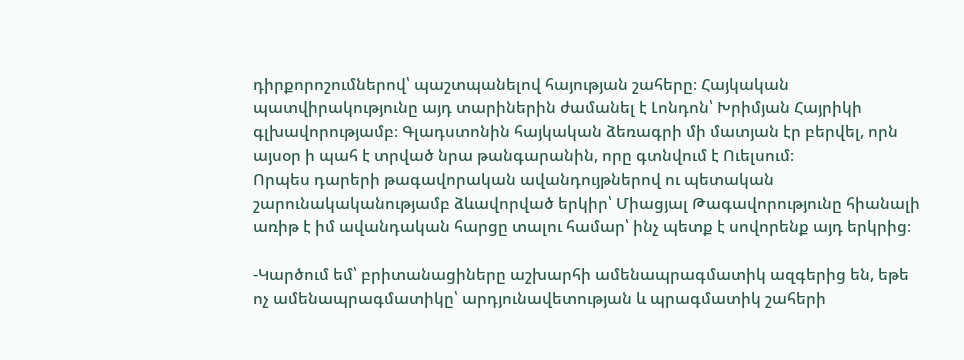դիրքորոշումներով՝ պաշտպանելով հայության շահերը։ Հայկական պատվիրակությունը այդ տարիներին ժամանել է Լոնդոն՝ Խրիմյան Հայրիկի գլխավորությամբ։ Գլադստոնին հայկական ձեռագրի մի մատյան էր բերվել, որն այսօր ի պահ է տրված նրա թանգարանին, որը գտնվում է Ուելսում։
Որպես դարերի թագավորական ավանդույթներով ու պետական շարունակականությամբ ձևավորված երկիր՝ Միացյալ Թագավորությունը հիանալի առիթ է իմ ավանդական հարցը տալու համար՝ ինչ պետք է սովորենք այդ երկրից։

-Կարծում եմ՝ բրիտանացիները աշխարհի ամենապրագմատիկ ազգերից են, եթե ոչ ամենապրագմատիկը՝ արդյունավետության և պրագմատիկ շահերի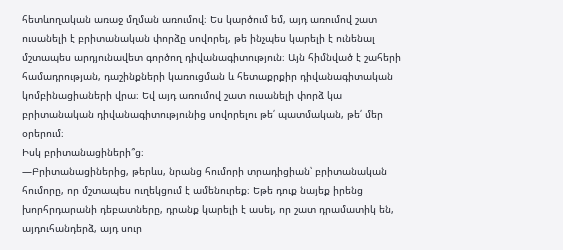հետևողական առաջ մղման առումով։ Ես կարծում եմ, այդ առումով շատ ուսանելի է բրիտանական փորձը սովորել, թե ինչպես կարելի է ունենալ մշտապես արդյունավետ գործող դիվանագիտություն։ Այն հիմնված է շահերի համադրության, դաշինքների կառուցման և հետաքրքիր դիվանագիտական կոմբինացիաների վրա։ Եվ այդ առումով շատ ուսանելի փորձ կա բրիտանական դիվանագիտությունից սովորելու թե՛ պատմական, թե՛ մեր օրերում։
Իսկ բրիտանացիների՞ց։
—Բրիտանացիներից, թերևս, նրանց հումորի տրադիցիան՝ բրիտանական հումորը, որ մշտապես ուղեկցում է ամենուրեք։ Եթե դուք նայեք իրենց խորհրդարանի դեբատները, դրանք կարելի է ասել, որ շատ դրամատիկ են, այդուհանդերձ, այդ սուր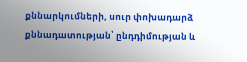քննարկումների, սուր փոխադարձ քննադատության՝ ընդդիմության և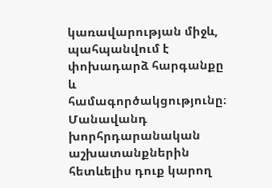կառավարության միջև, պահպանվում է փոխադարձ հարգանքը և համագործակցությունը։ Մանավանդ խորհրդարանական աշխատանքներին հետևելիս դուք կարող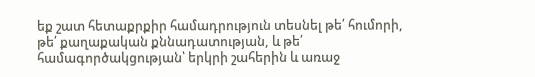եք շատ հետաքրքիր համադրություն տեսնել թե՛ հումորի, թե՛ քաղաքական քննադատության, և թե՛ համագործակցության՝ երկրի շահերին և առաջ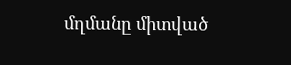մղմանը միտված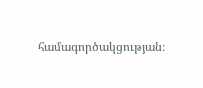համագործակցության։